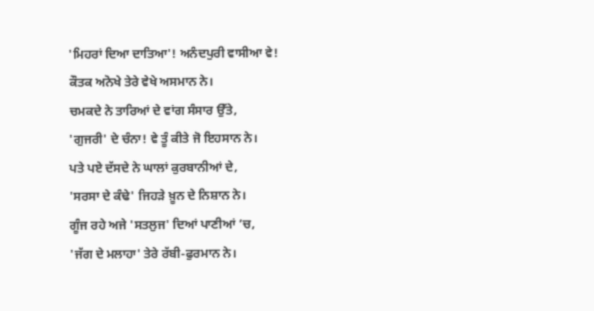'ਮਿਹਰਾਂ ਦਿਆ ਦਾਤਿਆ'! ਅਨੰਦਪੁਰੀ ਵਾਸੀਆ ਵੇ!
ਕੌਤਕ ਅਨੋਖੇ ਤੇਰੇ ਵੇਖੇ ਅਸਮਾਨ ਨੇ।
ਚਮਕਦੇ ਨੇ ਤਾਰਿਆਂ ਦੇ ਵਾਂਗ ਸੰਸਾਰ ਉੱਤੇ,
'ਗੁਜਰੀ' ਦੇ ਚੰਨਾ! ਵੇ ਤੂੰ ਕੀਤੇ ਜੋ ਇਹਸਾਨ ਨੇ।
ਪਤੇ ਪਏ ਦੱਸਦੇ ਨੇ ਘਾਲਾਂ ਕੁਰਬਾਨੀਆਂ ਦੇ,
'ਸਰਸਾ ਦੇ ਕੰਢੇ' ਜਿਹੜੇ ਖ਼ੂਨ ਦੇ ਨਿਸ਼ਾਨ ਨੇ।
ਗੂੰਜ ਰਹੇ ਅਜੇ 'ਸਤਲੁਜ' ਦਿਆਂ ਪਾਣੀਆਂ ’ਚ,
'ਜੱਗ ਦੇ ਮਲਾਹਾ' ਤੇਰੇ ਰੱਬੀ-ਫੁਰਮਾਨ ਨੇ।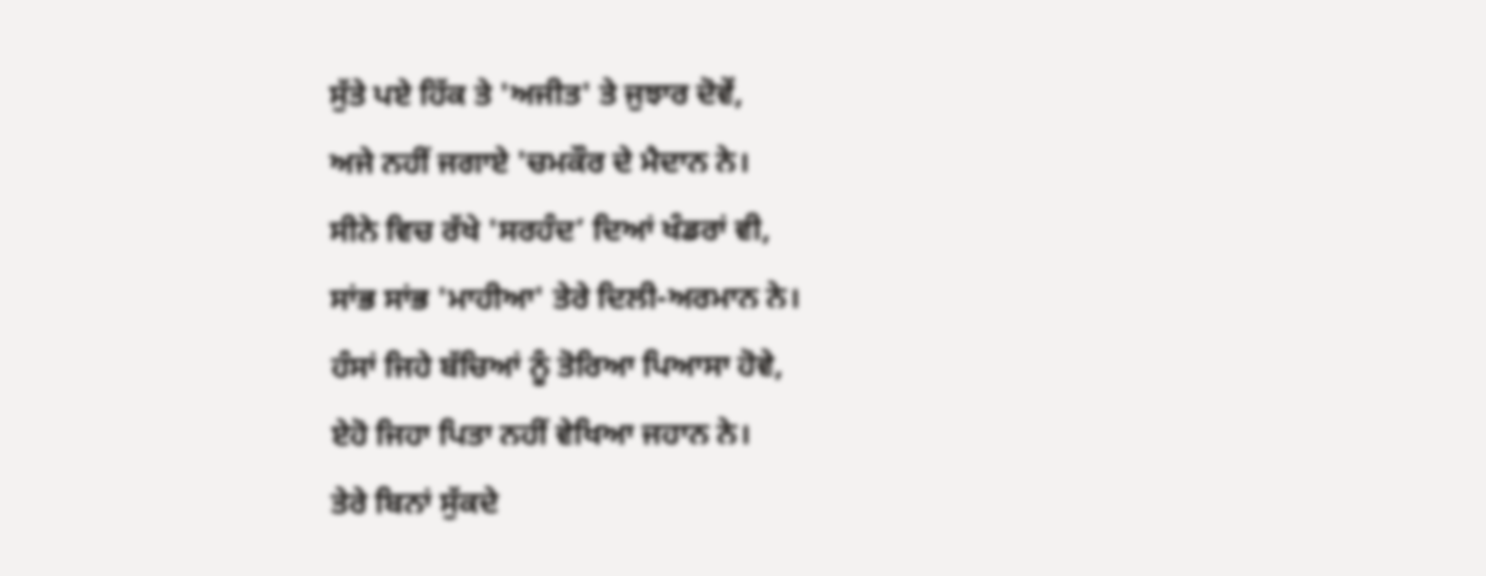ਸੁੱਤੇ ਪਏ ਹਿੱਕ ਤੇ 'ਅਜੀਤ' ਤੇ ਜੁਝਾਰ ਦੋਵੇਂ,
ਅਜੇ ਨਹੀਂ ਜਗਾਏ 'ਚਮਕੌਰ ਦੇ ਮੈਦਾਨ ਨੇ।
ਸੀਨੇ ਵਿਚ ਰੱਖੇ 'ਸਰਹੰਦ’ ਦਿਆਂ ਖੰਡਰਾਂ ਵੀ,
ਸਾਂਭ ਸਾਂਭ 'ਮਾਹੀਆ' ਤੇਰੇ ਦਿਲੀ-ਅਰਮਾਨ ਨੇ।
ਹੰਸਾਂ ਜਿਹੇ ਬੱਚਿਆਂ ਨੂੰ ਤੋਰਿਆ ਪਿਆਸਾ ਹੋਵੇ,
ਏਹੋ ਜਿਹਾ ਪਿਤਾ ਨਹੀਂ ਵੇਖਿਆ ਜਹਾਨ ਨੇ।
ਤੇਰੇ ਬਿਨਾਂ ਸੁੱਕਦੇ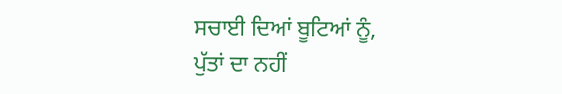ਸਚਾਈ ਦਿਆਂ ਬੂਟਿਆਂ ਨੂੰ,
ਪੁੱਤਾਂ ਦਾ ਨਹੀਂ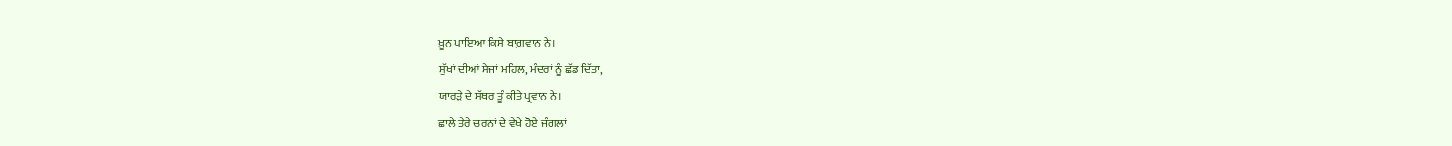ਖ਼ੂਨ ਪਾਇਆ ਕਿਸੇ ਬਾਗ਼ਵਾਨ ਨੇ।
ਸੁੱਖਾਂ ਦੀਆਂ ਸੇਜਾਂ ਮਹਿਲ, ਮੰਦਰਾਂ ਨੂੰ ਛੱਡ ਦਿੱਤਾ,
ਯਾਰੜੇ ਦੇ ਸੱਥਰ ਤੂੰ ਕੀਤੇ ਪ੍ਰਵਾਨ ਨੇ।
ਛਾਲੇ ਤੇਰੇ ਚਰਨਾਂ ਦੇ ਵੇਖੇ ਹੋਏ ਜੰਗਲਾਂ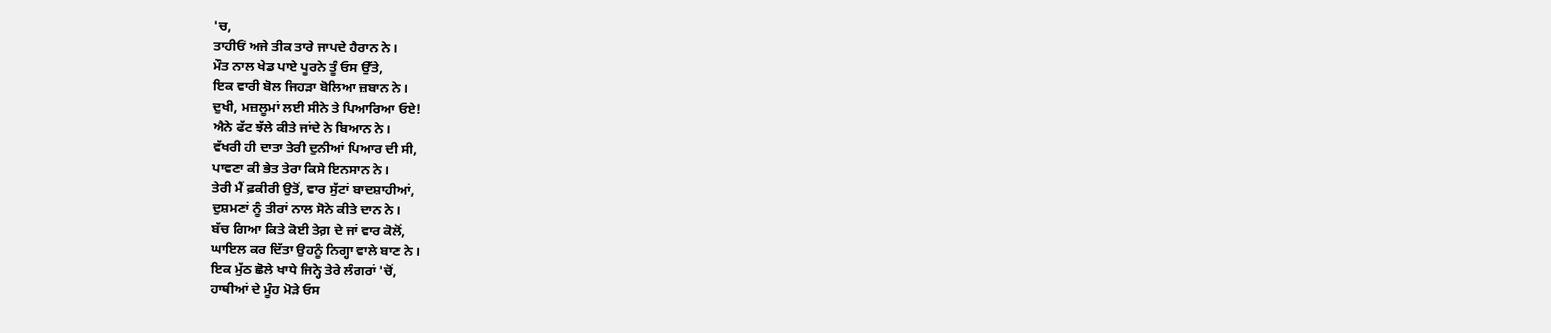'ਚ,
ਤਾਹੀਓਂ ਅਜੇ ਤੀਕ ਤਾਰੇ ਜਾਪਦੇ ਹੈਰਾਨ ਨੇ।
ਮੌਤ ਨਾਲ ਖੇਡ ਪਾਏ ਪੂਰਨੇ ਤੂੰ ਓਸ ਉੱਤੇ,
ਇਕ ਵਾਰੀ ਬੋਲ ਜਿਹੜਾ ਬੋਲਿਆ ਜ਼ਬਾਨ ਨੇ।
ਦੁਖੀ, ਮਜ਼ਲੂਮਾਂ ਲਈ ਸੀਨੇ ਤੇ ਪਿਆਰਿਆ ਓਏ!
ਐਨੇ ਫੱਟ ਝੱਲੇ ਕੀਤੇ ਜਾਂਦੇ ਨੇ ਬਿਆਨ ਨੇ।
ਵੱਖਰੀ ਹੀ ਦਾਤਾ ਤੇਰੀ ਦੁਨੀਆਂ ਪਿਆਰ ਦੀ ਸੀ,
ਪਾਵਣਾ ਕੀ ਭੇਤ ਤੇਰਾ ਕਿਸੇ ਇਨਸਾਨ ਨੇ।
ਤੇਰੀ ਮੈਂ ਫ਼ਕੀਰੀ ਉਤੋਂ, ਵਾਰ ਸੁੱਟਾਂ ਬਾਦਸ਼ਾਹੀਆਂ,
ਦੁਸ਼ਮਣਾਂ ਨੂੰ ਤੀਰਾਂ ਨਾਲ ਸੋਨੇ ਕੀਤੇ ਦਾਨ ਨੇ।
ਬੱਚ ਗਿਆ ਕਿਤੇ ਕੋਈ ਤੇਗ਼ ਦੇ ਜਾਂ ਵਾਰ ਕੋਲੋਂ,
ਘਾਇਲ ਕਰ ਦਿੱਤਾ ਉਹਨੂੰ ਨਿਗ੍ਹਾ ਵਾਲੇ ਬਾਣ ਨੇ।
ਇਕ ਮੁੱਠ ਛੋਲੇ ਖਾਧੇ ਜਿਨ੍ਹੇ ਤੇਰੇ ਲੰਗਰਾਂ 'ਚੋਂ,
ਹਾਥੀਆਂ ਦੇ ਮੂੰਹ ਮੋੜੇ ਓਸ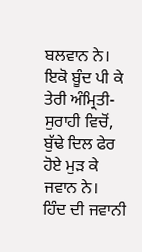ਬਲਵਾਨ ਨੇ।
ਇਕੋ ਬੂੰਦ ਪੀ ਕੇ ਤੇਰੀ ਅੰਮ੍ਰਿਤੀ-ਸੁਰਾਹੀ ਵਿਚੋਂ,
ਬੁੱਢੇ ਦਿਲ ਫੇਰ ਹੋਏ ਮੁੜ ਕੇ ਜਵਾਨ ਨੇ।
ਹਿੰਦ ਦੀ ਜਵਾਨੀ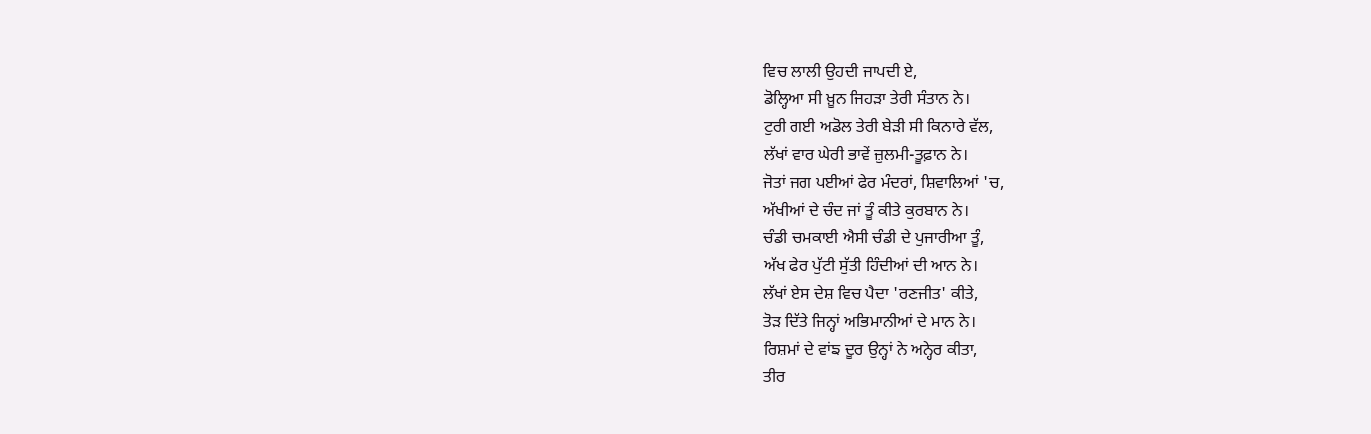ਵਿਚ ਲਾਲੀ ਉਹਦੀ ਜਾਪਦੀ ਏ,
ਡੋਲ੍ਹਿਆ ਸੀ ਖ਼ੂਨ ਜਿਹੜਾ ਤੇਰੀ ਸੰਤਾਨ ਨੇ।
ਟੁਰੀ ਗਈ ਅਡੋਲ ਤੇਰੀ ਬੇੜੀ ਸੀ ਕਿਨਾਰੇ ਵੱਲ,
ਲੱਖਾਂ ਵਾਰ ਘੇਰੀ ਭਾਵੇਂ ਜ਼ੁਲਮੀ-ਤੂਫ਼ਾਨ ਨੇ।
ਜੋਤਾਂ ਜਗ ਪਈਆਂ ਫੇਰ ਮੰਦਰਾਂ, ਸ਼ਿਵਾਲਿਆਂ 'ਚ,
ਅੱਖੀਆਂ ਦੇ ਚੰਦ ਜਾਂ ਤੂੰ ਕੀਤੇ ਕੁਰਬਾਨ ਨੇ।
ਚੰਡੀ ਚਮਕਾਈ ਐਸੀ ਚੰਡੀ ਦੇ ਪੁਜਾਰੀਆ ਤੂੰ,
ਅੱਖ ਫੇਰ ਪੁੱਟੀ ਸੁੱਤੀ ਹਿੰਦੀਆਂ ਦੀ ਆਨ ਨੇ।
ਲੱਖਾਂ ਏਸ ਦੇਸ਼ ਵਿਚ ਪੈਦਾ 'ਰਣਜੀਤ' ਕੀਤੇ,
ਤੋੜ ਦਿੱਤੇ ਜਿਨ੍ਹਾਂ ਅਭਿਮਾਨੀਆਂ ਦੇ ਮਾਨ ਨੇ।
ਰਿਸ਼ਮਾਂ ਦੇ ਵਾਂਙ ਦੂਰ ਉਨ੍ਹਾਂ ਨੇ ਅਨ੍ਹੇਰ ਕੀਤਾ,
ਤੀਰ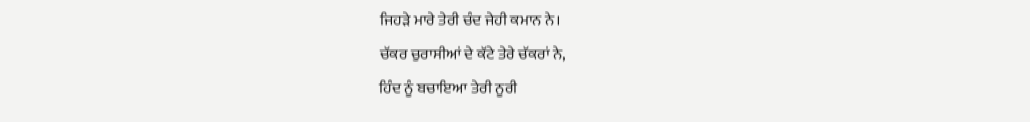ਜਿਹੜੇ ਮਾਰੇ ਤੇਰੀ ਚੰਦ ਜੇਹੀ ਕਮਾਨ ਨੇ।
ਚੱਕਰ ਚੁਰਾਸੀਆਂ ਦੇ ਕੱਟੇ ਤੇਰੇ ਚੱਕਰਾਂ ਨੇ,
ਹਿੰਦ ਨੂੰ ਬਚਾਇਆ ਤੇਰੀ ਨੂਰੀ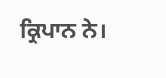ਕ੍ਰਿਪਾਨ ਨੇ।